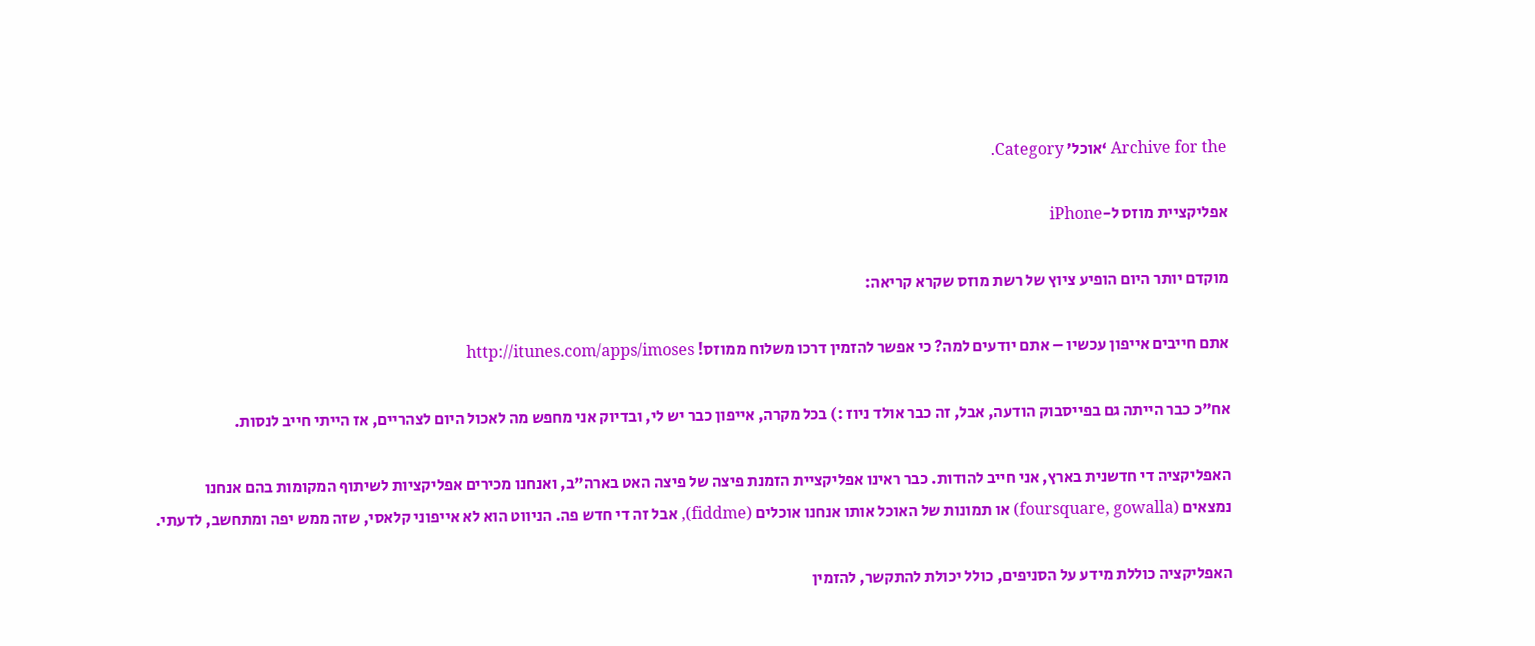Archive for the ‘אוכל’ Category.

אפליקציית מוזס ל-iPhone

מוקדם יותר היום הופיע ציוץ של רשת מוזס שקרא קריאה:

אתם חייבים אייפון עכשיו – אתם יודעים למה? כי אפשר להזמין דרכו משלוח ממוזס! http://itunes.com/apps/imoses

אח"כ כבר הייתה גם בפייסבוק הודעה, אבל, זה כבר אולד ניוז :) בכל מקרה, אייפון כבר יש לי, ובדיוק אני מחפש מה לאכול היום לצהריים, אז הייתי חייב לנסות.

האפליקציה די חדשנית בארץ, אני חייב להודות. כבר ראינו אפליקציית הזמנת פיצה של פיצה האט בארה"ב, ואנחנו מכירים אפליקציות לשיתוף המקומות בהם אנחנו נמצאים (foursquare, gowalla) או תמונות של האוכל אותו אנחנו אוכלים (fiddme), אבל זה די חדש פה. הניווט הוא לא אייפוני קלאסי, שזה ממש יפה ומתחשב, לדעתי.

האפליקציה כוללת מידע על הסניפים, כולל יכולת להתקשר, להזמין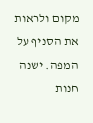מקום ולראות את הסניף על המפה. ישנה חנות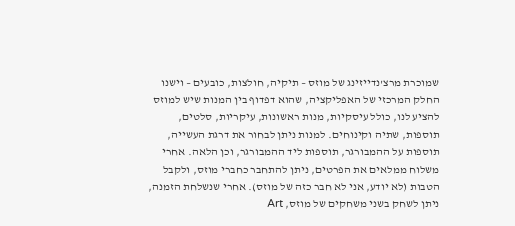שמוכרת מרצ'נדייזינג של מוזס – תיקיה, חולצות, כובעים – וישנו החלק המרכזי של האפליקציה, שהוא דפדוף בין המנות שיש למוזס להציע לנו, כולל עיסקיות, מנות ראשונות, עיקריות, סלטים, תוספות, שתיה וקינוחים. למנות ניתן לבחור את דרגת העשייה, תוספות על ההמבורגר, תוספות ליד ההמבורגר, וכן הלאה. אחרי משלוח ממלאים את הפרטים, ניתן להתחבר כחברי מוזס, ולקבל הטבות (לא יודע, אני לא חבר כזה של מוזס). אחרי שנשלחת הזמנה, ניתן לשחק בשני משחקים של מוזס, Art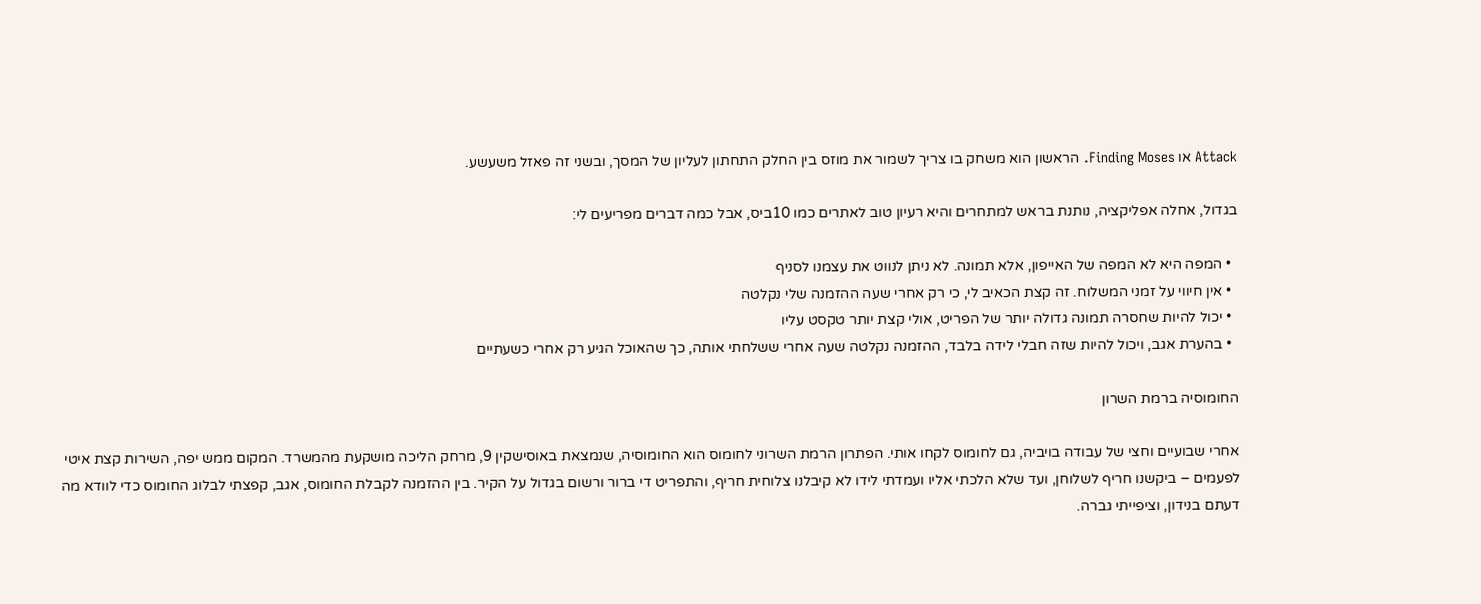Attack או Finding Moses. הראשון הוא משחק בו צריך לשמור את מוזס בין החלק התחתון לעליון של המסך, ובשני זה פאזל משעשע.

בגדול, אחלה אפליקציה, נותנת בראש למתחרים והיא רעיון טוב לאתרים כמו 10ביס, אבל כמה דברים מפריעים לי:

  • המפה היא לא המפה של האייפון, אלא תמונה. לא ניתן לנווט את עצמנו לסניף
  • אין חיווי על זמני המשלוח. זה קצת הכאיב לי, כי רק אחרי שעה ההזמנה שלי נקלטה
  • יכול להיות שחסרה תמונה גדולה יותר של הפריט, אולי קצת יותר טקסט עליו
  • בהערת אגב, ויכול להיות שזה חבלי לידה בלבד, ההזמנה נקלטה שעה אחרי ששלחתי אותה, כך שהאוכל הגיע רק אחרי כשעתיים

החומוסיה ברמת השרון

אחרי שבועיים וחצי של עבודה בויביה, גם לחומוס לקחו אותי. הפתרון הרמת השרוני לחומוס הוא החומוסיה, שנמצאת באוסישקין 9, מרחק הליכה מושקעת מהמשרד. המקום ממש יפה, השירות קצת איטי לפעמים – ביקשנו חריף לשלוחן, ועד שלא הלכתי אליו ועמדתי לידו לא קיבלנו צלוחית חריף, והתפריט די ברור ורשום בגדול על הקיר. בין ההזמנה לקבלת החומוס, אגב, קפצתי לבלוג החומוס כדי לוודא מה דעתם בנידון, וציפייתי גברה.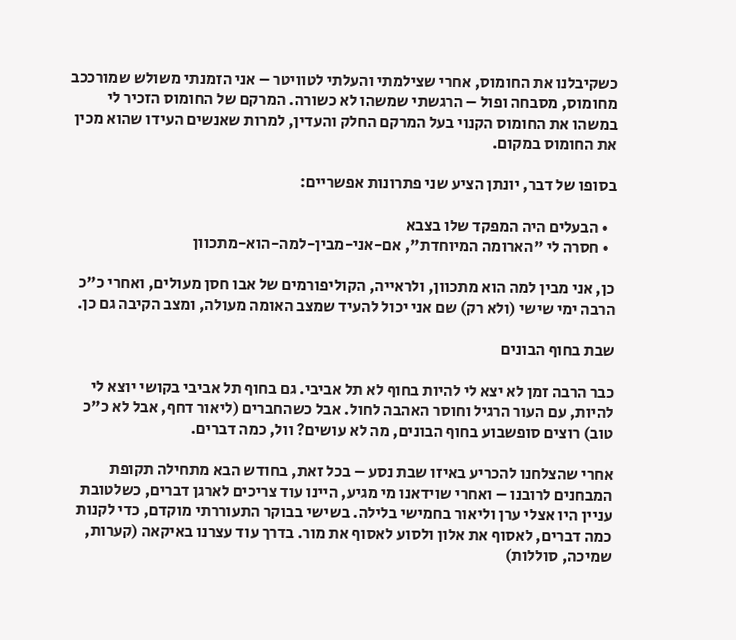כשקיבלנו את החומוס, אחרי שצילמתי והעלתי לטוויטר – אני הזמנתי משולש שמורככב מחומוס, מסבחה ופול – הרגשתי שמשהו לא כשורה. המרקם של החומוס הזכיר לי במשהו את החומוס הקנוי בעל המרקם החלק והעדין, למרות שאנשים העידו שהוא מכין את החומוס במקום.

בסופו של דבר, יונתן הציע שני פתרונות אפשריים:

  • הבעלים היה המפקד שלו בצבא
  • חסרה לי "הארומה המיוחדת", אם-אני-מבין-למה-הוא-מתכוון

כן, אני מבין למה הוא מתכוון, ולראייה, הקוליפורמים של אבו חסן מעולים, ואחרי כ"כ הרבה ימי שישי (ולא רק) שם אני יכול להעיד שמצב האומה מעולה, ומצב הקיבה גם כן.

שבת בחוף הבונים

כבר הרבה זמן לא יצא לי להיות בחוף לא תל אביבי. גם בחוף תל אביבי בקושי יוצא לי להיות, עם העור הרגיל וחוסר האהבה לחול. אבל כשהחברים (ליאור דחף, אבל לא כ"כ טוב) רוצים סופשבוע בחוף הבונים, מה לא עושים? וול, כמה דברים.

אחרי שהצלחנו להכריע באיזו שבת נסע – בכל זאת, בחודש הבא מתחילה תקופת המבחנים לרובנו – ואחרי שוידאנו מי מגיע, היינו עוד צריכים לארגן דברים, כשלטובת עניין היו אצלי ערן וליאור בחמישי בלילה. בשישי בבוקר התעוררתי מוקדם, כדי לקנות כמה דברים, לאסוף את אלון ולסוע לאסוף את מור. בדרך עוד עצרנו באיקאה (קערות, שמיכה, סוללות)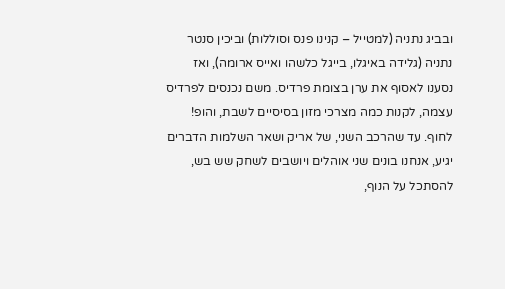ובביג נתניה (למטייל – קנינו פנס וסוללות) וביכין סנטר נתניה (גלידה באיגלו, בייגל כלשהו ואייס ארומה), ואז נסענו לאסוף את ערן בצומת פרדיס. משם נכנסים לפרדיס עצמה, לקנות כמה מצרכי מזון בסיסיים לשבת, והופ! לחוף. עד שהרכב השני, של אריק ושאר השלמות הדברים יגיע, אנחנו בונים שני אוהלים ויושבים לשחק שש בש, להסתכל על הנוף,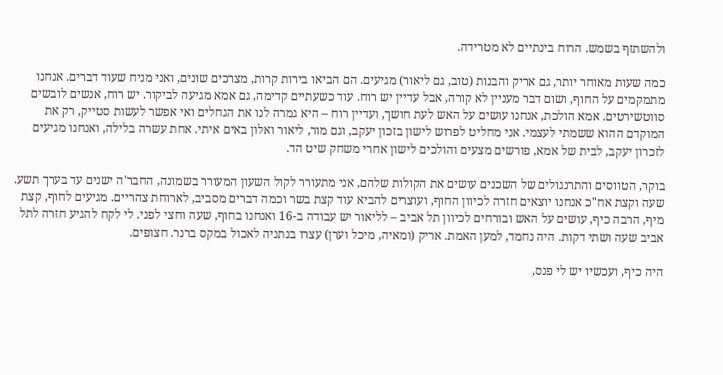ולהשתזף בשמש. הרוח בינתיים לא מטרידה.

כמה שעות מאוחר יותר, גם אריק והבנות (טוב, גם ליאור) מגיעים. הם הביאו בירות קרות, מצרכים שונים, ואני מניח שעוד דברים. אנחנו מתמקמים על החוף, ושום דבר מעניין לא קורה, אבל עדיין יש רוח. עוד כשעתיים קדימה, גם אמא מגיעה לביקור. יש רוח, אנשים לובשים סווטשירטים. אמא הולכת, אנחנו עושים על האש לעת חושך, ועדיין רוח – היא גמרה לנו את הגחלים ואי אפשר לעשות סטייק, רק את המוקדם ההוא ששמתי לעצמי. אני מחליט לפרוש לישון בזכון יעקב, וגם מור, ליאור ואלון באים איתי. אחת עשרה בלילה, ואנחנו מגיעים לזכרון יעקב, לבית של אמא, פורשים מצעים והולכים לישון אחרי משחק שיט הד.

בוקר, הטווסים והתרנגולים של השכנים עושים את הקולות שלהם, אני מתעורר לקול השעון המעורר בשמונה, החבר'ה ישנים עד בערך תשע. שעה וקצת אח"כ אנחנו יוצאים חזרה לכיוון החוף, ועוצרים להביא עוד קצת בשר וכמה דברים מסביב, לארוחת צהריים. מגיעים לחוף, קצת מיף, הרבה כיף, עושים על האש ובורחים לכיוון תל אביב – לליאור יש עבודה ב-16 ואנחנו בחוף, שעה וחצי לפני. לי לקח להגיע חזרה לתל אביב שעה ושתי דקות. היה נחמד, למען האמת. אריק (ומאיה, מיכל וערן) עצרו בנתניה לאכול במקס ברנר. חצופים.

היה כיף, ועכשיו יש לי פנס,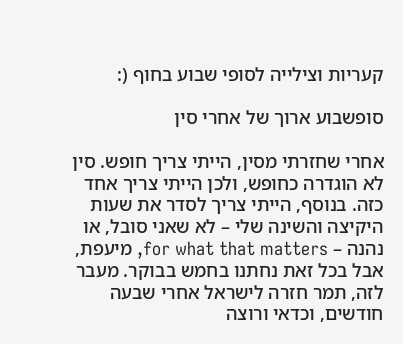קעריות וצילייה לסופי שבוע בחוף (:

סופשבוע ארוך של אחרי סין

אחרי שחזרתי מסין, הייתי צריך חופש. סין לא הוגדרה כחופש, ולכן הייתי צריך אחד כזה. בנוסף, הייתי צריך לסדר את שעות היקיצה והשינה שלי – לא שאני סובל, או נהנה – for what that matters, מיעפת, אבל בכל זאת נחתנו בחמש בבוקר. מעבר לזה, תמר חזרה לישראל אחרי שבעה חודשים, וכדאי ורוצה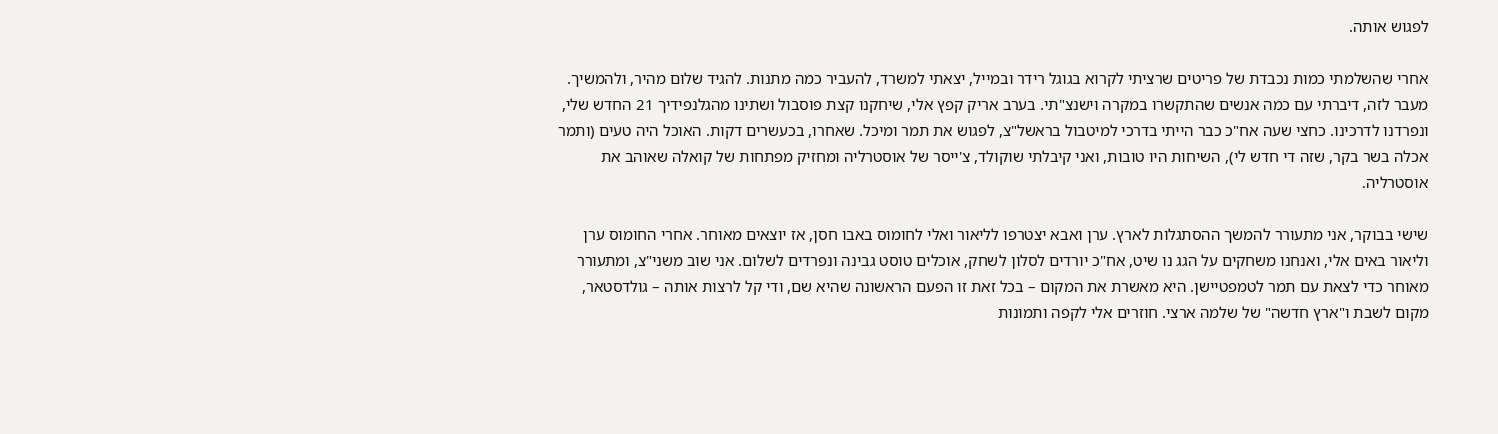לפגוש אותה.

אחרי שהשלמתי כמות נכבדת של פריטים שרציתי לקרוא בגוגל רידר ובמייל, יצאתי למשרד, להעביר כמה מתנות. להגיד שלום מהיר, ולהמשיך. מעבר לזה, דיברתי עם כמה אנשים שהתקשרו במקרה וישנצ"תי. בערב אריק קפץ אלי, שיחקנו קצת פוסבול ושתינו מהגלנפידיך 21 החדש שלי, ונפרדנו לדרכינו. כחצי שעה אח"כ כבר הייתי בדרכי למיטבול בראשל"צ, לפגוש את תמר ומיכל. שאחרו, בכעשרים דקות. האוכל היה טעים (ותמר אכלה בשר בקר, שזה די חדש לי), השיחות היו טובות, ואני קיבלתי שוקולד, צ'ייסר של אוסטרליה ומחזיק מפתחות של קואלה שאוהב את אוסטרליה.

שישי בבוקר, אני מתעורר להמשך ההסתגלות לארץ. ערן ואבא יצטרפו לליאור ואלי לחומוס באבו חסן, אז יוצאים מאוחר. אחרי החומוס ערן וליאור באים אלי, ואנחנו משחקים על הגג נו שיט, אח"כ יורדים לסלון לשחק, אוכלים טוסט גבינה ונפרדים לשלום. אני שוב משני"צ, ומתעורר מאוחר כדי לצאת עם תמר לטמפטיישן. היא מאשרת את המקום – בכל זאת זו הפעם הראשונה שהיא שם, ודי קל לרצות אותה – גולדסטאר, מקום לשבת ו"ארץ חדשה" של שלמה ארצי. חוזרים אלי לקפה ותמונות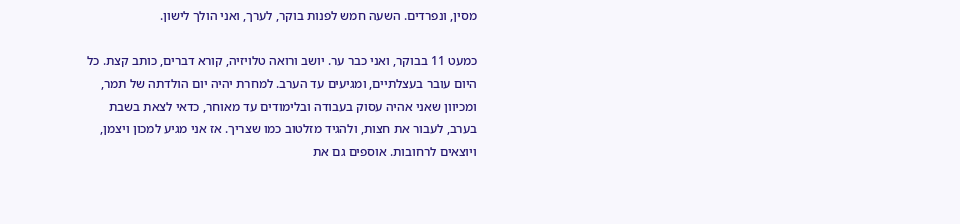מסין, ונפרדים. השעה חמש לפנות בוקר, לערך, ואני הולך לישון.

כמעט 11 בבוקר, ואני כבר ער. יושב ורואה טלויזיה, קורא דברים, כותב קצת. כל היום עובר בעצלתיים, ומגיעים עד הערב. למחרת יהיה יום הולדתה של תמר, ומכיוון שאני אהיה עסוק בעבודה ובלימודים עד מאוחר, כדאי לצאת בשבת בערב, לעבור את חצות, ולהגיד מזלטוב כמו שצריך. אז אני מגיע למכון ויצמן, ויוצאים לרחובות. אוספים גם את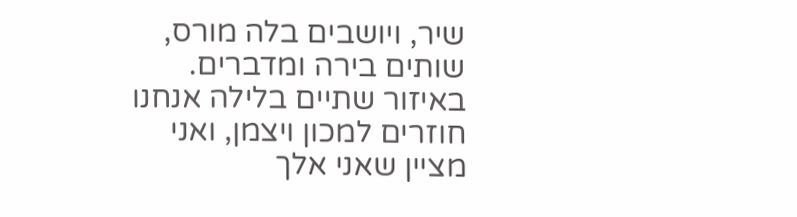שיר, ויושבים בלה מורס, שותים בירה ומדברים. באיזור שתיים בלילה אנחנו חוזרים למכון ויצמן, ואני מציין שאני אלך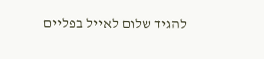להגיד שלום לאייל בפליים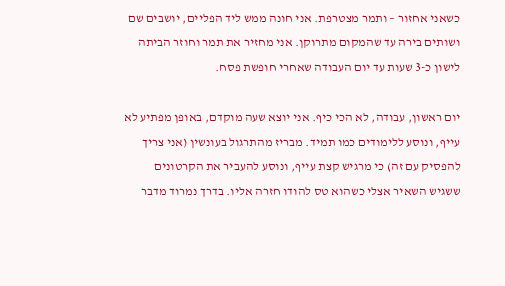כשאני אחזור – ותמר מצטרפת. אני חונה ממש ליד הפליים, יושבים שם ושותים בירה עד שהמקום מתרוקן. אני מחזיר את תמר וחוזר הביתה לישון כ-3 שעות עד יום העבודה שאחרי חופשת פסח.

יום ראשון, עבודה, לא הכי כיף. אני יוצא שעה מוקדם, באופן מפתיע לא עייף, ונוסע ללימודים כמו תמיד. מבריז מהתרגול בעונשין (אני צריך להפסיק עם זה) כי מרגיש קצת עייף, ונוסע להעביר את הקרטונים ששגיש השאיר אצלי כשהוא טס להודו חזרה אליו. בדרך נמרוד מדבר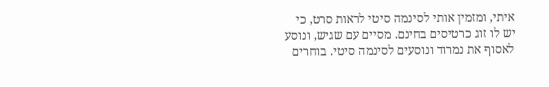איתי, ומזמין אותי לסינמה סיטי לראות סרט, כי יש לו זוג כרטיסים בחינם. מסיים עם שגיש, ונוסע לאסוף את נמרוד ונוסעים לסינמה סיטי. בוחרים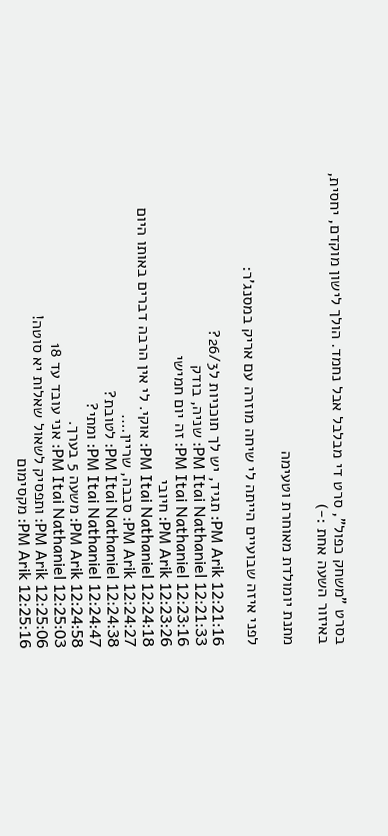בסרט "משחק כפול", סרט די מבלבל אבל נחמד. הולך לישון מוקדם, יחסית, באיזור השעה אחת :-)

מתנת יומולדת מאוחרת וטעימה

לפני איזה שבועיים הייתה לי שיחה מוזרה עם אריק במסנג'ר:

12:21:16 PM Arik: תגיד, יש לך תוכניות ל26/3?
12:21:33 PM Itai Nathaniel: שניה, בודק
12:23:16 PM Itai Nathaniel: זה יום חמישי
12:23:26 PM Arik: חיובי
12:24:18 PM Itai Nathaniel: אוקי. לי אין הרבה דברים באותו היום
12:24:27 PM Arik: סבבה, שריין….
12:24:38 PM Itai Nathaniel: לטובת?
12:24:47 PM Itai Nathaniel: ומתי?
12:24:58 PM Arik: משעה 5 בערך.
12:25:03 PM Itai Nathaniel: אני עובד עד 18
12:25:06 PM Arik: ותפסיק לשאול שאלות יא סוטה!
12:25:16 PM Arik: מקסימום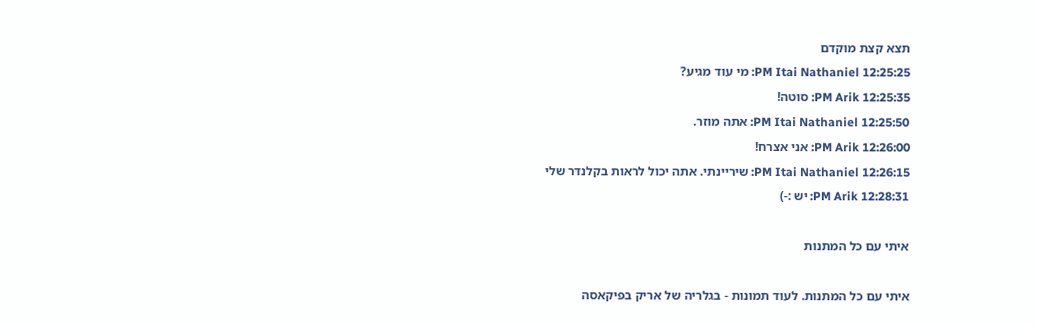תצא קצת מוקדם
12:25:25 PM Itai Nathaniel: מי עוד מגיע?
12:25:35 PM Arik: סוטה!
12:25:50 PM Itai Nathaniel: אתה מוזר.
12:26:00 PM Arik: אני אצרח!
12:26:15 PM Itai Nathaniel: שיריינתי. אתה יכול לראות בקלנדר שלי
12:28:31 PM Arik: יש :-)

איתי עם כל המתנות

איתי עם כל המתנות. לעוד תמונות - בגלריה של אריק בפיקאסה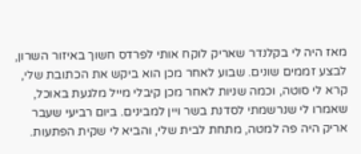מאז היה לי בקלנדר שאריק לוקח אותי לפרדס חשוך באיזור השרון, לבצע זממים שונים. שבוע לאחר מכן הוא ביקש את הכתובת שלי, קרא לי סוטה, וכמה שניות לאחר מכן קיבלי מייל מלגעת באוכל, שאמרו לי שנרשמתי לסדנת בשר ויין למבינים. ביום רביעי שעבר אריק היה פה למטה, מתחת לבית שלי, והביא לי שקית הפתעות.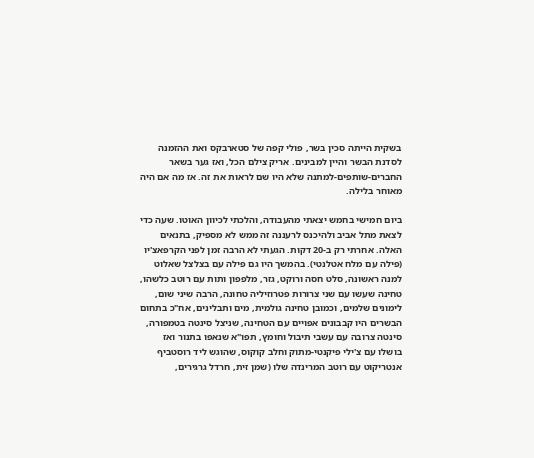בשקית הייתה סכין בשר, פולי קפה של סטארבקס ואת ההזמנה לסדנת הבשר והיין למבינים. אריק צילם הכל, ואז גער בשאר החברים-שותפים-למתנה שלא היו שם לראות את זה. אז מה אם היה מאוחר בלילה.

ביום חמישי בחמש יצאתי מהעבודה, והלכתי לכיוון האוטו. שעה כדי לצאת מתל אביב ולהיכנס לרעננה זה ממש לא מספיק, בתנאים האלה. אחרתי רק ב-20 דקות. הגעתי לא הרבה זמן לפני הקרפאצ'יו (פילה עם מלח אטלנטי). בהמשך היו גם פילה עם בצלצל שאלוט למנה ראשונה, סלט חסה ורוקט, גזר, מלפפון ותות עם רוטב כלשהו, טחינה שעשו עם שני צרורות פטרוזיליה טחונה, הרבה שיני שום, לימונים שלמים, וכמובן טחינה גולמית, מים ותבלינים, אח"כ בתחום הבשרים היו קבבונים אפויים עם הטחינה, שניצל סינטה בטמפורה, סינטה צרובה עם עשבי תיבול וחומץ, תפו"א שנאפו בתנור ואז בושלו עם צ'ילי פיקנטי-מתוק וחלב קוקוס, שהוגש ליד רוסטביף אנטריקוט עם רוטב המרינדה שלו (שמן זית, חרדל גרגירים,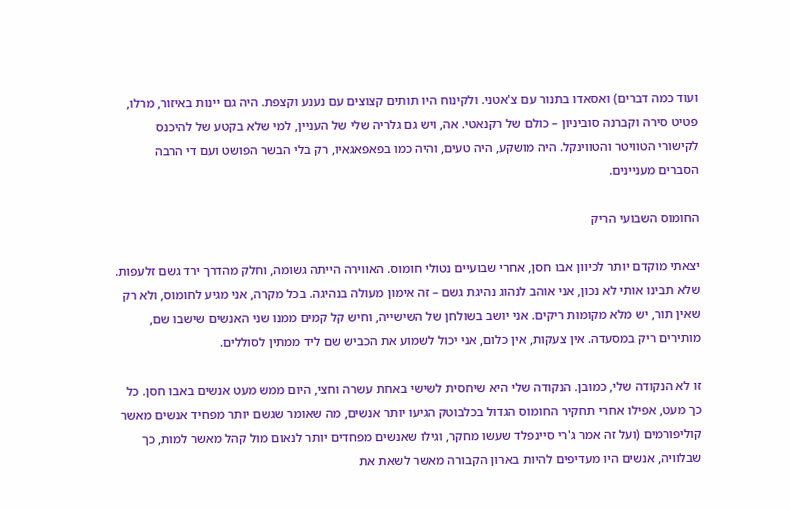ועוד כמה דברים) ואסאדו בתנור עם צ'אטני. ולקינוח היו תותים קצוצים עם נענע וקצפת. היה גם יינות באיזור, מרלו, פטיט סירה וקברנה סוביניון – כולם של רקנאטי. אה, ויש גם גלריה שלי של העניין, למי שלא בקטע של להיכנס לקישורי הטוויטר והטווינקל. היה מושקע, היה טעים, והיה כמו בפאפאגאיו, רק בלי הבשר הפושט ועם די הרבה הסברים מעניינים.

החומוס השבועי הריק

יצאתי מוקדם יותר לכיוון אבו חסן, אחרי שבועיים נטולי חומוס. האווירה הייתה גשומה, וחלק מהדרך ירד גשם זלעפות. שלא תבינו אותי לא נכון, אני אוהב לנהוג נהיגת גשם – זה אימון מעולה בנהיגה. בכל מקרה, אני מגיע לחומוס, ולא רק שאין תור, יש מלא מקומות ריקים. אני יושב בשולחן של השישייה, וחיש קל קמים ממנו שני האנשים שישבו שם, מותירים ריק במסעדה. אין צעקות, אין כלום, אני יכול לשמוע את הכביש שם ליד ממתין לסוללים.

זו לא הנקודה שלי, כמובן. הנקודה שלי היא שיחסית לשישי באחת עשרה וחצי, היום ממש מעט אנשים באבו חסן. כל כך מעט, אפילו אחרי תחקיר החומוס הגדול בכלבוטק הגיעו יותר אנשים, מה שאומר שגשם יותר מפחיד אנשים מאשר קוליפורמים (ועל זה אמר ג'רי סיינפלד שעשו מחקר, וגילו שאנשים מפחדים יותר לנאום מול קהל מאשר למות, כך שבלוויה, אנשים היו מעדיפים להיות בארון הקבורה מאשר לשאת את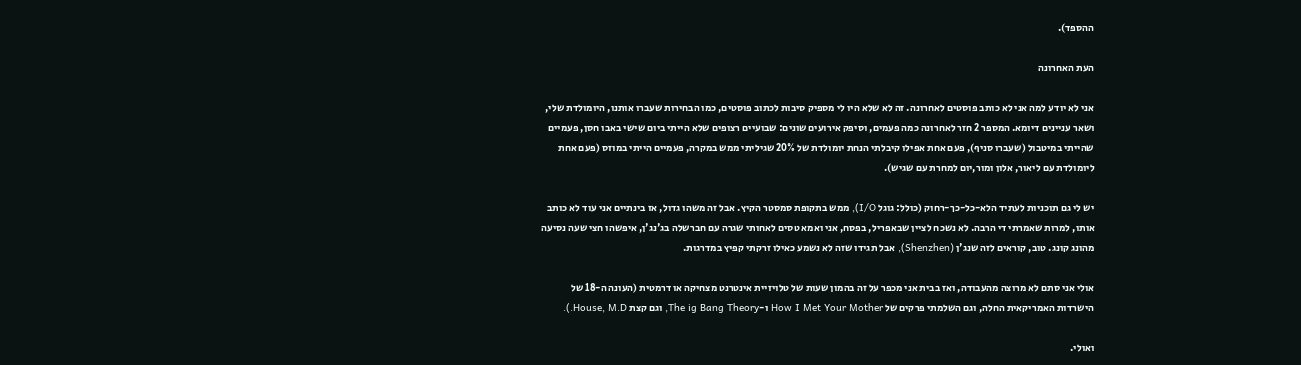ההספד).

העת האחרונה

אני לא יודע למה אני לא כותב פוסטים לאחרונה. זה לא שלא היו לי מספיק סיבות לכתוב פוסטים, כמו הבחירות שעברו אותנו, היומולדת שלי, ושאר עניינים דיומא. המספר 2 חזר לאחרונה כמה פעמים, וסיפק אירועים שונים: שבועיים רצופים שלא הייתי ביום שישי באבו חסן, פעמיים שהייתי במיטבול (שעברו סניף), פעם אחת אפילו קיבלתי הנחת יומולדת של 20% שגיליתי ממש במקרה, פעמיים הייתי במוזס (פעם אחת ליומולדת עם ליאור, אלון ומור,יום למחרת עם שגיש).

יש לי גם תוכניות לעתיד הלא-כל-כך-רחוק (כולל: גוגל I/O), ממש בתקופת סמסטר הקיץ. אבל זה משהו גדול, אז בינתיים אני עוד לא כותב אותו, למרות שאמרתי די הרבה. לא נשכח לציין שבאפריל, בפסח, אני ואמא טסים לאחותי שגרה עם חברשלה בג'נג'ן, איפשהו חצי שעה נסיעה מהונג קונג. טוב, קוראים לזה שנג'ן (Shenzhen), אבל תגידו שזה לא נשמע כאילו זרקתי קפיץ במדרגות.

אולי אני סתם לא מרוצה מהעבודה, ואז בבית אני מכפר על זה בהמון שעות של טלויזיית אינטרנט מצחיקה או דרמטית (העונה ה-18 של הישרדות האמריקאית החלה, וגם השלמתי פרקים של How I Met Your Mother ו-The ig Bang Theory, וגם קצת House, M.D.).

ואולי.